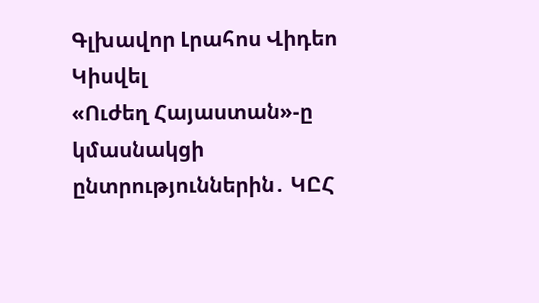Գլխավոր Լրահոս Վիդեո Կիսվել
«Ուժեղ Հայաստան»-ը կմասնակցի ընտրություններին․ ԿԸՀ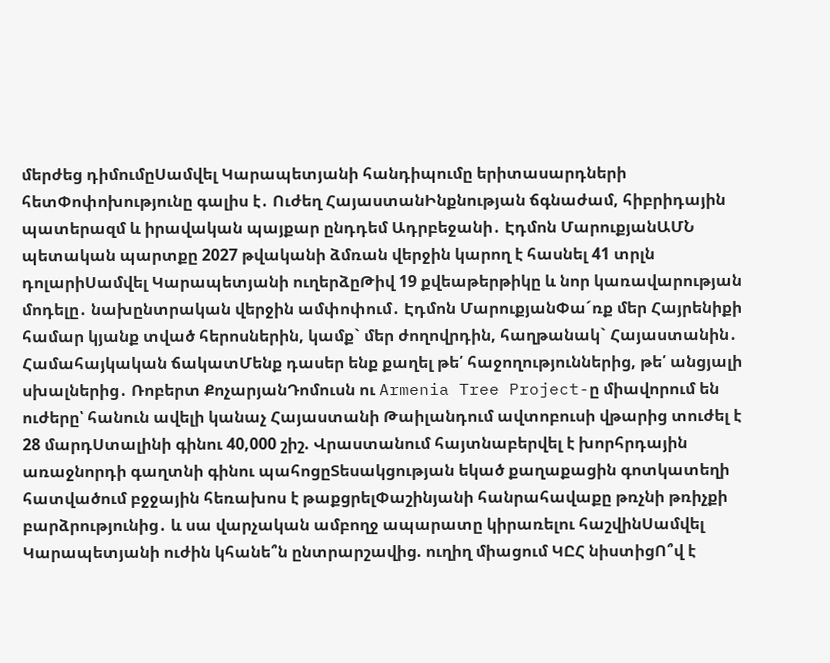մերժեց դիմումըՍամվել Կարապետյանի հանդիպումը երիտասարդների հետՓոփոխությունը գալիս է․ Ուժեղ ՀայաստանԻնքնության ճգնաժամ, հիբրիդային պատերազմ և իրավական պայքար ընդդեմ Ադրբեջանի․ Էդմոն ՄարուքյանԱՄՆ պետական պարտքը 2027 թվականի ձմռան վերջին կարող է հասնել 41 տրլն դոլարիՍամվել Կարապետյանի ուղերձըԹիվ 19 քվեաթերթիկը և նոր կառավարության մոդելը․ նախընտրական վերջին ամփոփում․ Էդմոն ՄարուքյանՓա´ռք մեր Հայրենիքի համար կյանք տված հերոսներին, կամք` մեր ժողովրդին, հաղթանակ` Հայաստանին․ Համահայկական ճակատՄենք դասեր ենք քաղել թե՛ հաջողություններից, թե՛ անցյալի սխալներից․ Ռոբերտ ՔոչարյանԴոմուսն ու Armenia Tree Project-ը միավորում են ուժերը՝ հանուն ավելի կանաչ Հայաստանի Թաիլանդում ավտոբուսի վթարից տուժել է 28 մարդՍտալինի գինու 40,000 շիշ. Վրաստանում հայտնաբերվել է խորհրդային առաջնորդի գաղտնի գինու պահոցըՏեսակցության եկած քաղաքացին գոտկատեղի հատվածում բջջային հեռախոս է թաքցրելՓաշինյանի հանրահավաքը թռչնի թռիչքի բարձրությունից․ և սա վարչական ամբողջ ապարատը կիրառելու հաշվինՍամվել Կարապետյանի ուժին կհանե՞ն ընտրարշավից. ուղիղ միացում ԿԸՀ նիստիցՈ՞վ է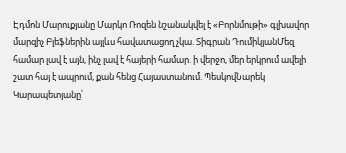Էդմոն Մարուքյանը Մարկո Ռոզեն նշանակվել է «Բորնմութի» գլխավոր մարզիչ Բլեֆներին այլևս հավատացող չկա. Տիգրան ԴումիկյանՄեզ համար լավ է այն, ինչ լավ է հայերի համար. ի վերջո, մեր երկրում ավելի շատ հայ է ապրում, քան հենց Հայաստանում. ՊեսկովՆարեկ Կարապետյանը՝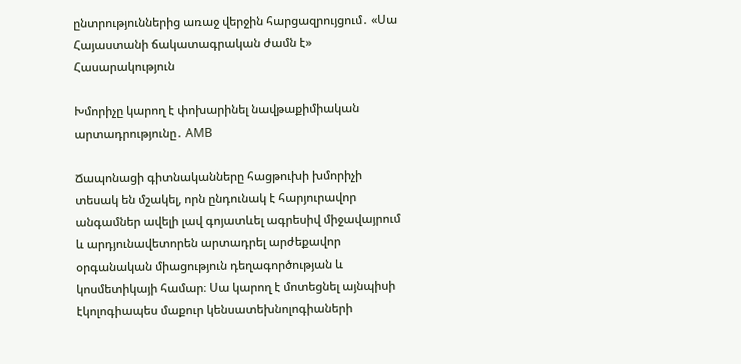ընտրություններից առաջ վերջին հարցազրույցում․ «Սա Հայաստանի ճակատագրական ժամն է»
Հասարակություն

Խմորիչը կարող է փոխարինել նավթաքիմիական արտադրությունը․ AMB

Ճապոնացի գիտնականները հացթուխի խմորիչի տեսակ են մշակել, որն ընդունակ է հարյուրավոր անգամներ ավելի լավ գոյատևել ագրեսիվ միջավայրում և արդյունավետորեն արտադրել արժեքավոր օրգանական միացություն դեղագործության և կոսմետիկայի համար։ Սա կարող է մոտեցնել այնպիսի էկոլոգիապես մաքուր կենսատեխնոլոգիաների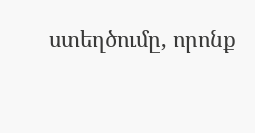ստեղծումը, որոնք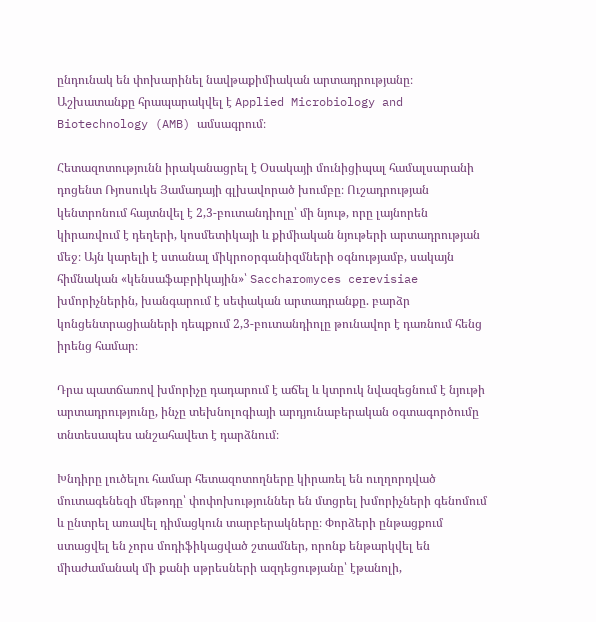ընդունակ են փոխարինել նավթաքիմիական արտադրությանը։ Աշխատանքը հրապարակվել է Applied Microbiology and Biotechnology (AMB) ամսագրում։

Հետազոտությունն իրականացրել է Օսակայի մունիցիպալ համալսարանի դոցենտ Ռյոսուկե Յամադայի գլխավորած խումբը։ Ուշադրության կենտրոնում հայտնվել է 2,3-բուտանդիոլը՝ մի նյութ, որը լայնորեն կիրառվում է դեղերի, կոսմետիկայի և քիմիական նյութերի արտադրության մեջ։ Այն կարելի է ստանալ միկրոօրգանիզմների օգնությամբ, սակայն հիմնական «կենսաֆաբրիկային»՝ Saccharomyces cerevisiae խմորիչներին, խանգարում է սեփական արտադրանքը. բարձր կոնցենտրացիաների դեպքում 2,3-բուտանդիոլը թունավոր է դառնում հենց իրենց համար։

Դրա պատճառով խմորիչը դադարում է աճել և կտրուկ նվազեցնում է նյութի արտադրությունը, ինչը տեխնոլոգիայի արդյունաբերական օգտագործումը տնտեսապես անշահավետ է դարձնում։

Խնդիրը լուծելու համար հետազոտողները կիրառել են ուղղորդված մուտագենեզի մեթոդը՝ փոփոխություններ են մտցրել խմորիչների գենոմում և ընտրել առավել դիմացկուն տարբերակները։ Փորձերի ընթացքում ստացվել են չորս մոդիֆիկացված շտամներ, որոնք ենթարկվել են միաժամանակ մի քանի սթրեսների ազդեցությանը՝ էթանոլի,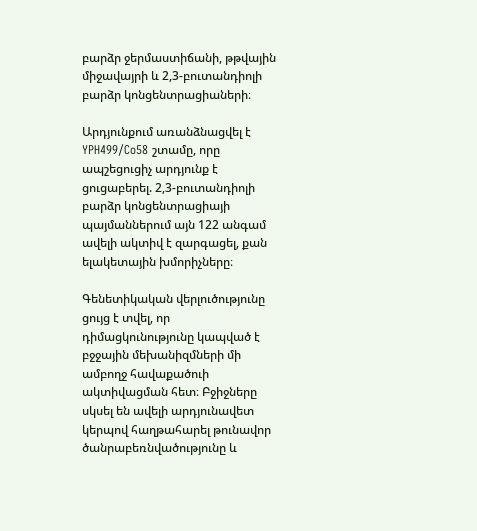բարձր ջերմաստիճանի, թթվային միջավայրի և 2,3-բուտանդիոլի բարձր կոնցենտրացիաների։

Արդյունքում առանձնացվել է YPH499/Co58 շտամը, որը ապշեցուցիչ արդյունք է ցուցաբերել. 2,3-բուտանդիոլի բարձր կոնցենտրացիայի պայմաններում այն 122 անգամ ավելի ակտիվ է զարգացել, քան ելակետային խմորիչները։

Գենետիկական վերլուծությունը ցույց է տվել, որ դիմացկունությունը կապված է բջջային մեխանիզմների մի ամբողջ հավաքածուի ակտիվացման հետ։ Բջիջները սկսել են ավելի արդյունավետ կերպով հաղթահարել թունավոր ծանրաբեռնվածությունը և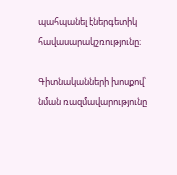պահպանել էներգետիկ հավասարակշռությունը։

Գիտնականների խոսքով՝ նման ռազմավարությունը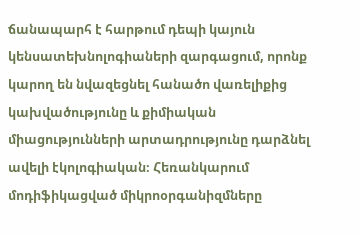ճանապարհ է հարթում դեպի կայուն կենսատեխնոլոգիաների զարգացում, որոնք կարող են նվազեցնել հանածո վառելիքից կախվածությունը և քիմիական միացությունների արտադրությունը դարձնել ավելի էկոլոգիական։ Հեռանկարում մոդիֆիկացված միկրոօրգանիզմները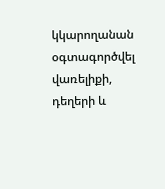կկարողանան օգտագործվել վառելիքի, դեղերի և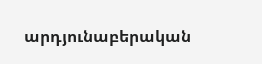արդյունաբերական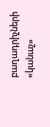բաղադրիչների «կանաչ»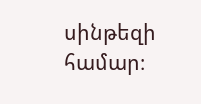սինթեզի համար։